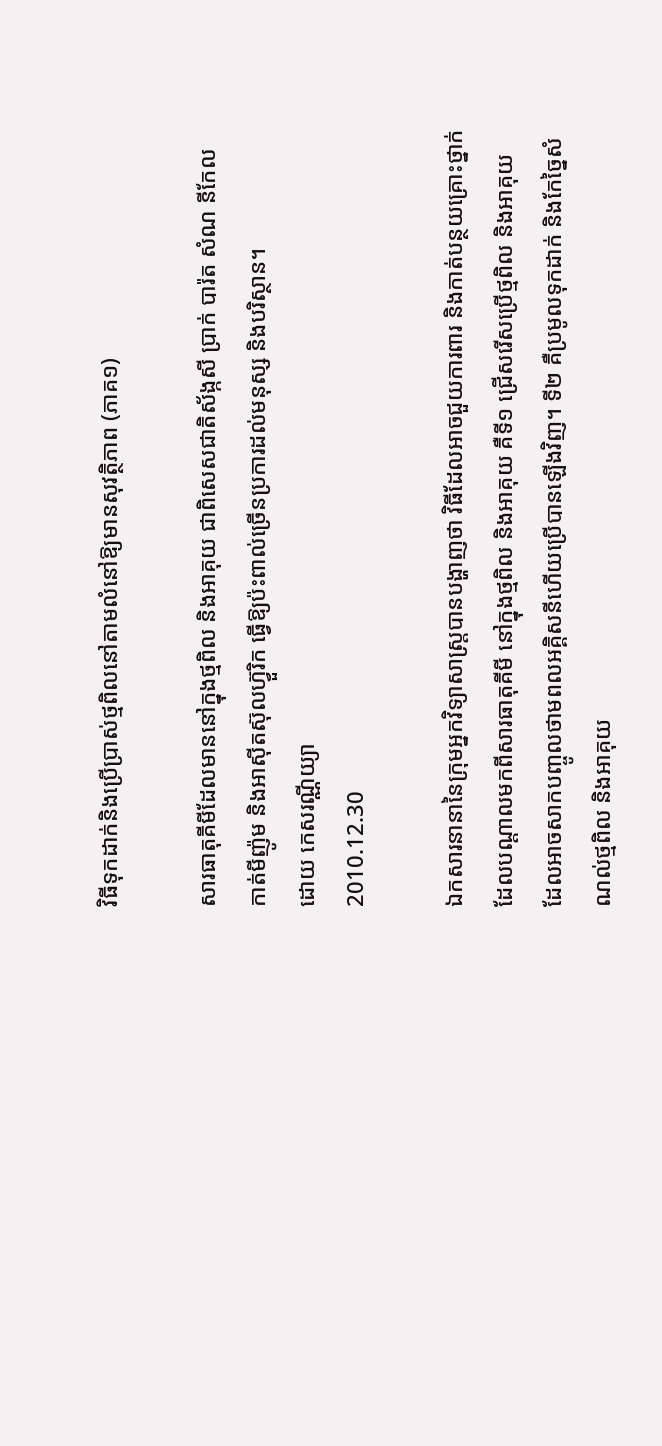វិធីទុកដាក់និងប្រើប្រាស់ថ្មពិលនៅតាមលំនៅឱ្យមានសុវត្ថិភាព (ភាគ១)

សារធាតុគីមីដែលមាននៅក្នុងថ្មពិល និងអាគុយ ជាពិសេសជាតិស័ង្កសី ប្រាក់ បារ៉ត សំណ នីកែល កាត់មីញ៉ូម និងអាស៊ីតស៊ុលហ៊្វួរិក ធ្វើឱ្យប៉ះពាល់ច្រើនប្រការដល់មនុស្ស និងបរិស្ថាន។
ដោយ កេសរណ្ណីយ្យា
2010.12.30

ឯកសារនានានៃក្រុមអ្នកវិទ្យាសាស្ត្របានបង្ហាញថា វិធីដែលអាចជួយការពារ និងកាត់បន្ថយគ្រោះថ្នាក់ដែលបណ្ដាលមកពីសារធាតុគីមី នៅក្នុងថ្មពិល និងអាគុយ គឺទី១ ជ្រើសរើសប្រើថ្មពិល និងអាគុយ ដែលអាចសាកបញ្ចូលថាមពលអគ្គិសនីហើយប្រើបានឡើងវិញ។ ទី២ គឺប្រមូលទុកដាក់ និងកែច្នៃសំណល់ថ្មពិល និងអាគុយ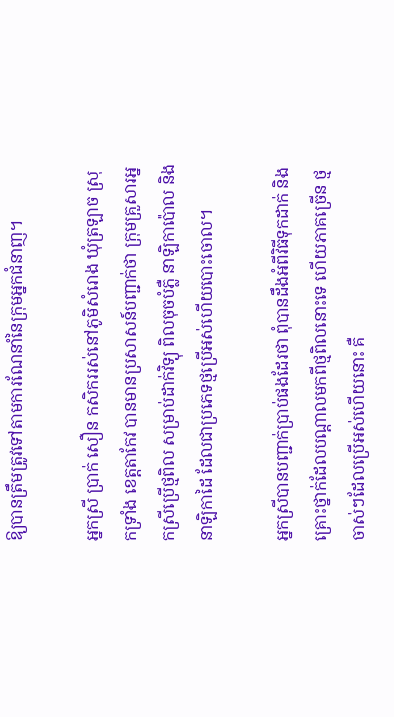ឱ្យបានត្រឹមត្រូវទៅតាមការណែនាំនៃក្រុមអ្នកជំនាញ។

អ្នកស្រី ប្រាក់ សឿន កសិកររស់នៅភូមិសំរោង ឃុំត្រឡាច ស្រុកទ្រាំង ខេត្តតាកែវ បានមានប្រសាសន៍បញ្ជាក់ថា ក្រុមគ្រួសារអ្នកស្រីប្រើថ្មពិល សម្រាប់ដាក់វិទ្យុ ពិលចុចបំភ្លឺ នាឡិកាប៉ោល និងនាឡិកាដៃ ដែលជាប្រភេទថ្មប្រើអស់ហើយបោះចោល។

អ្នកស្រីបានបញ្ជាក់ប្រាប់ផងដែរថា ពុំបានដឹងអំពីវិធីទុកដាក់ និងគ្រោះថ្នាក់ដែលបណ្ដាលមកពីថ្មពិលនោះទេ ហើយភាគច្រើន ថ្មចាស់ៗដែលប្រើអស់ហើយនោះ គឺ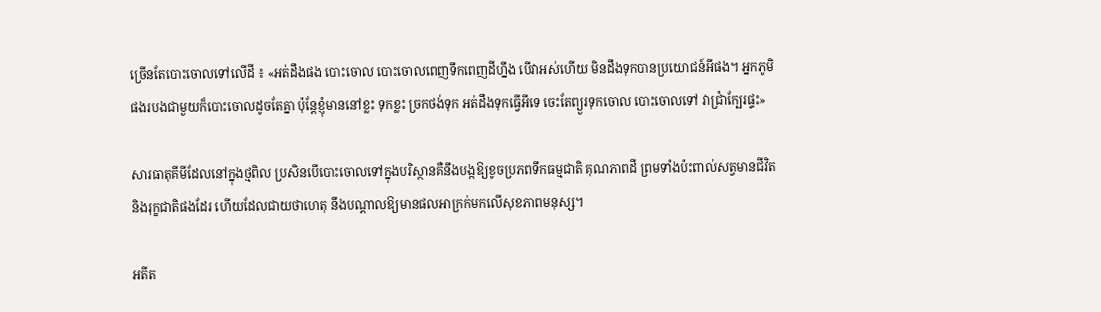ច្រើនតែបោះចោលទៅលើដី ៖ «អត់ដឹងផង បោះចោល បោះចោលពេញទឹកពេញដីហ្នឹង បើវាអស់ហើយ មិនដឹងទុកបានប្រយោជន៍អីផង។ អ្នកភូមិផងរបងជាមួយក៏បោះចោលដូចតែគ្នា ប៉ុន្តែខ្ញុំមាននៅខ្លះ ទុកខ្លះ ច្រកថង់ទុក អត់ដឹងទុកធ្វើអីទេ ចេះតែព្យួរទុកចោល បោះចោលទៅ វាជ្រាំក្បែរផ្ទះ»

សារធាតុគីមីដែលនៅក្នុងថ្មពិល ប្រសិនបើបោះចោលទៅក្នុងបរិស្ថានគឺនឹងបង្កឱ្យខូចប្រភពទឹកធម្មជាតិ គុណភាពដី ព្រមទាំងប៉ះពាល់សត្វមានជីវិត និងរុក្ខជាតិផងដែរ ហើយដែលជាយថាហេតុ នឹងបណ្ដាលឱ្យមានផលអាក្រក់មកលើសុខភាពមនុស្ស។

អតីត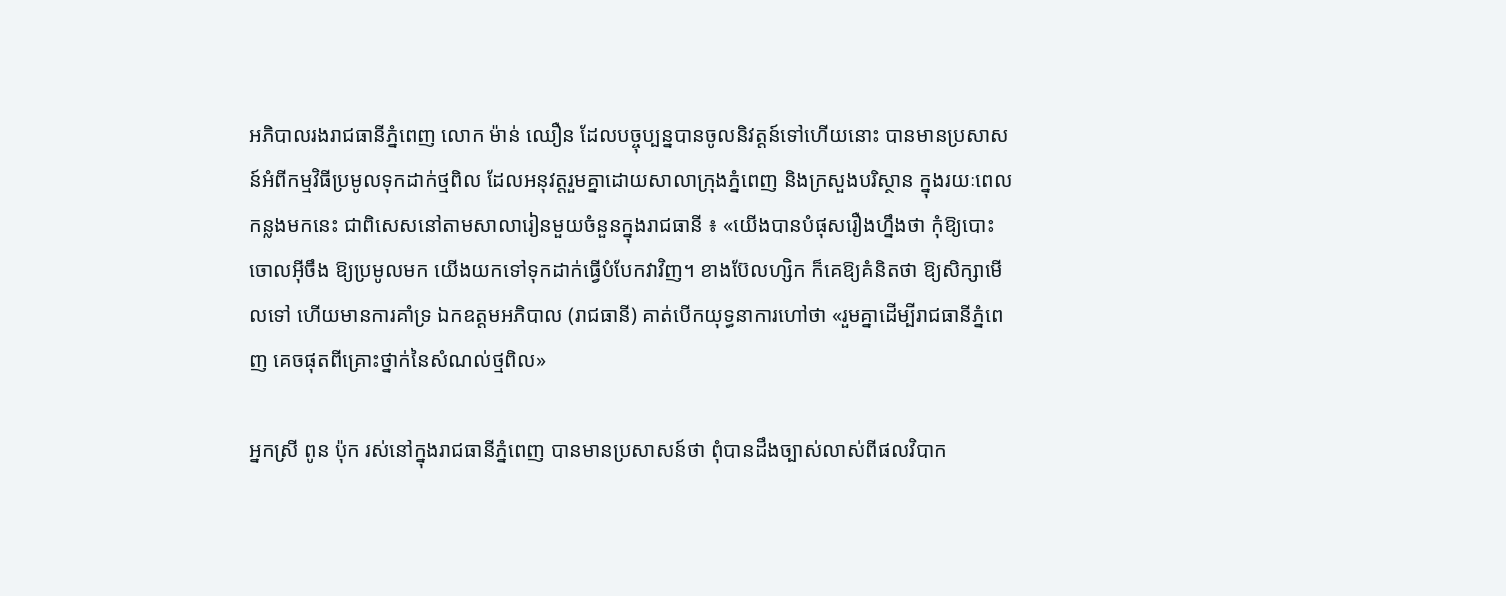អភិបាលរងរាជធានីភ្នំពេញ លោក ម៉ាន់ ឈឿន ដែលបច្ចុប្បន្នបានចូលនិវត្តន៍ទៅហើយនោះ បានមានប្រសាសន៍អំពីកម្មវិធីប្រមូលទុកដាក់ថ្មពិល ដែលអនុវត្តរួមគ្នាដោយសាលាក្រុងភ្នំពេញ និងក្រសួងបរិស្ថាន ក្នុងរយៈពេលកន្លងមកនេះ ជាពិសេសនៅតាមសាលារៀនមួយចំនួនក្នុងរាជធានី ៖ «យើងបានបំផុសរឿងហ្នឹងថា កុំឱ្យបោះចោលអ៊ីចឹង ឱ្យប្រមូលមក យើងយកទៅទុកដាក់ធ្វើបំបែកវាវិញ។ ខាងប៊ែលហ្សិក ក៏គេឱ្យគំនិតថា ឱ្យសិក្សាមើលទៅ ហើយមានការគាំទ្រ ឯកឧត្ដមអភិបាល (រាជធានី) គាត់បើកយុទ្ធនាការហៅថា «រួមគ្នាដើម្បីរាជធានីភ្នំពេញ គេចផុតពីគ្រោះថ្នាក់នៃសំណល់ថ្មពិល»

អ្នកស្រី ពូន ប៉ុក រស់នៅក្នុងរាជធានីភ្នំពេញ បានមានប្រសាសន៍ថា ពុំបានដឹងច្បាស់លាស់ពីផលវិបាក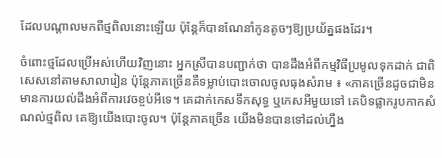ដែលបណ្ដាលមកពីថ្មពិលនោះឡើយ ប៉ុន្តែក៏បានណែនាំកូនតូចៗឱ្យប្រយ័ត្នផងដែរ។

ចំពោះថ្មដែលប្រើអស់ហើយវិញនោះ អ្នកស្រីបានបញ្ជាក់ថា បានដឹងអំពីកម្មវិធីប្រមូលទុកដាក់ ជាពិសេសនៅតាមសាលារៀន ប៉ុន្តែភាគច្រើនគឺទម្លាប់បោះចោលចូលធុងសំរាម ៖ «ភាគច្រើនដូចជាមិនមានការយល់ដឹងអំពីការវេចខ្ចប់អីទេ។ គេដាក់កេសទឹកសុទ្ធ ឬកេសអីមួយទៅ គេបិទផ្លាករូបកាកសំណល់ថ្មពិល គេឱ្យយើងបោះចូល។ ប៉ុន្តែភាគច្រើន យើងមិនបានទៅដល់ហ្នឹង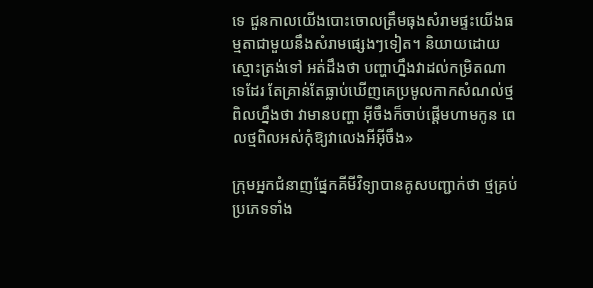ទេ ជួនកាលយើងបោះចោលត្រឹមធុងសំរាមផ្ទះយើងធម្មតាជាមួយនឹងសំរាមផ្សេងៗទៀត។ និយាយដោយស្មោះត្រង់ទៅ អត់ដឹងថា បញ្ហាហ្នឹងវាដល់កម្រិតណាទេដែរ តែគ្រាន់តែធ្លាប់ឃើញគេប្រមូលកាកសំណល់ថ្មពិលហ្នឹងថា វាមានបញ្ហា អ៊ីចឹងក៏ចាប់ផ្ដើមហាមកូន ពេលថ្មពិលអស់កុំឱ្យវាលេងអីអ៊ីចឹង»

ក្រុមអ្នកជំនាញផ្នែកគីមីវិទ្យាបានគូសបញ្ជាក់ថា ថ្មគ្រប់ប្រភេទទាំង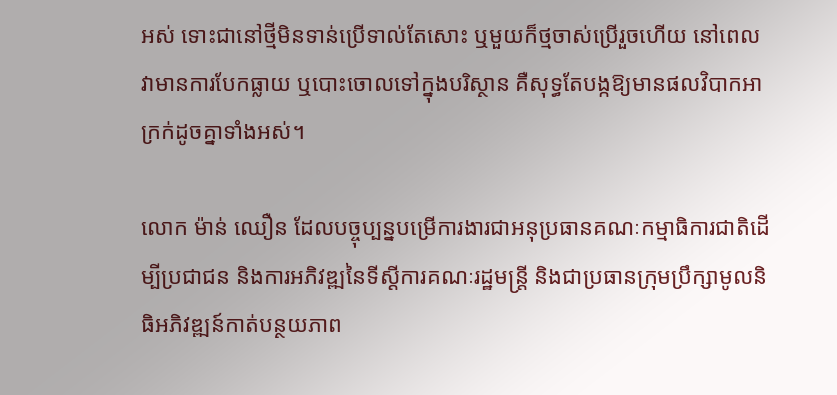អស់ ទោះជានៅថ្មីមិនទាន់ប្រើទាល់តែសោះ ឬមួយក៏ថ្មចាស់ប្រើរួចហើយ នៅពេលវាមានការបែកធ្លាយ ឬបោះចោលទៅក្នុងបរិស្ថាន គឺសុទ្ធតែបង្កឱ្យមានផលវិបាកអាក្រក់ដូចគ្នាទាំងអស់។

លោក ម៉ាន់ ឈឿន ដែលបច្ចុប្បន្នបម្រើការងារជាអនុប្រធានគណៈកម្មាធិការជាតិដើម្បីប្រជាជន និងការអភិវឌ្ឍនៃទីស្ដីការគណៈរដ្ឋមន្ត្រី និងជាប្រធានក្រុមប្រឹក្សាមូលនិធិអភិវឌ្ឍន៍កាត់បន្ថយភាព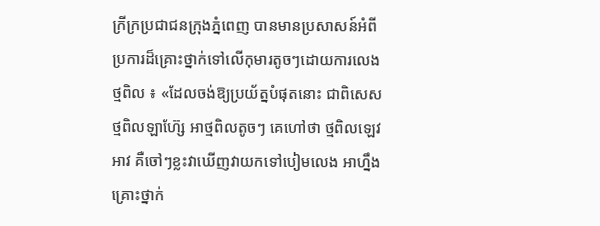ក្រីក្រប្រជាជនក្រុងភ្នំពេញ បានមានប្រសាសន៍អំពីប្រការដ៏គ្រោះថ្នាក់ទៅលើកុមារតូចៗដោយការលេងថ្មពិល ៖ «ដែលចង់ឱ្យប្រយ័ត្នបំផុតនោះ ជាពិសេសថ្មពិលឡាហ៊្សែ អាថ្មពិលតូចៗ គេហៅថា ថ្មពិលឡេវអាវ គឺចៅៗខ្លះវាឃើញវាយកទៅបៀមលេង អាហ្នឹងគ្រោះថ្នាក់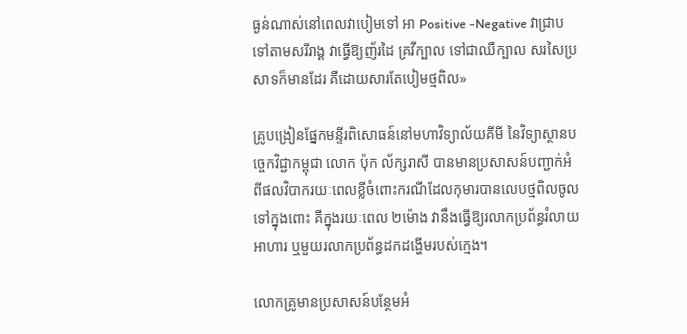ធ្ងន់ណាស់នៅពេលវាបៀមទៅ អា Positive -Negative វាជ្រាបទៅតាមសរីរាង្គ វាធ្វើឱ្យញ័រដៃ គ្រវីក្បាល ទៅជាឈឺក្បាល សរសៃប្រសាទក៏មានដែរ គឺដោយសារតែបៀមថ្មពិល»

គ្រូបង្រៀនផ្នែកមន្ទីរពិសោធន៍នៅមហាវិទ្យាល័យគីមី នៃវិទ្យាស្ថានបច្ចេកវិជ្ជាកម្ពុជា លោក ប៉ុក ល័ក្សរាសី បានមានប្រសាសន៍បញ្ជាក់អំពីផលវិបាករយៈពេលខ្លីចំពោះករណីដែលកុមារបានលេបថ្មពិលចូលទៅក្នុងពោះ គឺក្នុងរយៈពេល ២ម៉ោង វានឹងធ្វើឱ្យរលាកប្រព័ន្ធរំលាយអាហារ ឬមួយរលាកប្រព័ន្ធដកដង្ហើមរបស់ក្មេង។

លោកគ្រូមានប្រសាសន៍បន្ថែមអំ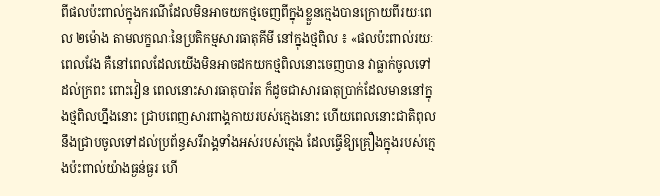ពីផលប៉ះពាល់ក្នុងករណីដែលមិនអាចយកថ្មចេញពីក្នុងខ្លួនក្មេងបានក្រោយពីរយៈពេល ២ម៉ោង តាមលក្ខណៈនៃប្រតិកម្មសារធាតុគីមី នៅក្នុងថ្មពិល ៖ «ផលប៉ះពាល់រយៈពេលវែង គឺនៅពេលដែលយើងមិនអាចដកយកថ្មពិលនោះចេញបាន វាធ្លាក់ចូលទៅដល់ក្រពះ ពោះវៀន ពេលនោះសារធាតុបារ៉ត ក៏ដូចជាសារធាតុប្រាក់ដែលមាននៅក្នុងថ្មពិលហ្នឹងនោះ ជ្រាបពេញសារពាង្គកាយរបស់ក្មេងនោះ ហើយពេលនោះជាតិពុលនឹងជ្រាបចូលទៅដល់ប្រព័ន្ធសរីរាង្គទាំងអស់របស់ក្មេង ដែលធ្វើឱ្យគ្រឿងក្នុងរបស់ក្មេងប៉ះពាល់យ៉ាងធ្ងន់ធ្ងរ ហើ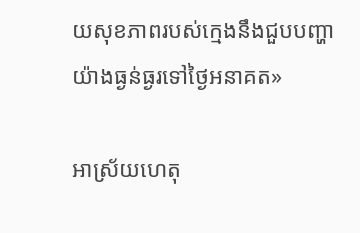យសុខភាពរបស់ក្មេងនឹងជួបបញ្ហាយ៉ាងធ្ងន់ធ្ងរទៅថ្ងៃអនាគត»

អាស្រ័យហេតុ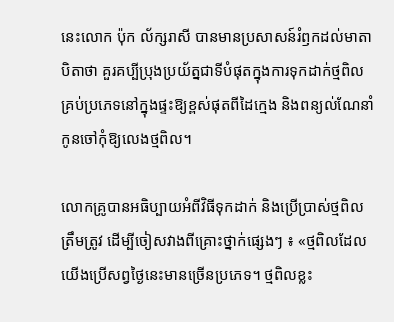នេះលោក ប៉ុក ល័ក្សរាសី បានមានប្រសាសន៍រំឭកដល់មាតាបិតាថា គួរគប្បីប្រុងប្រយ័ត្នជាទីបំផុតក្នុងការទុកដាក់ថ្មពិលគ្រប់ប្រភេទនៅក្នុងផ្ទះឱ្យខ្ពស់ផុតពីដៃក្មេង និងពន្យល់ណែនាំកូនចៅកុំឱ្យលេងថ្មពិល។

លោកគ្រូបានអធិប្បាយអំពីវិធីទុកដាក់ និងប្រើប្រាស់ថ្មពិលត្រឹមត្រូវ ដើម្បីចៀសវាងពីគ្រោះថ្នាក់ផ្សេងៗ ៖ «ថ្មពិលដែលយើងប្រើសព្វថ្ងៃនេះមានច្រើនប្រភេទ។ ថ្មពិលខ្លះ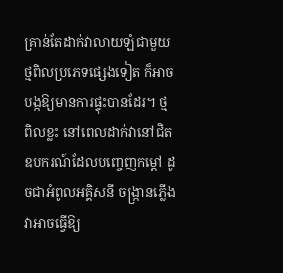គ្រាន់តែដាក់វាលាយឡំជាមួយថ្មពិលប្រភេទផ្សេងទៀត ក៏អាចបង្កឱ្យមានការផ្ទុះបានដែរ។ ថ្មពិលខ្លះ នៅពេលដាក់វានៅជិតឧបករណ៍ដែលបញ្ចេញកម្ដៅ ដូចជាអំពូលអគ្គិសនី ចង្ក្រានភ្លើង វាអាចធ្វើឱ្យ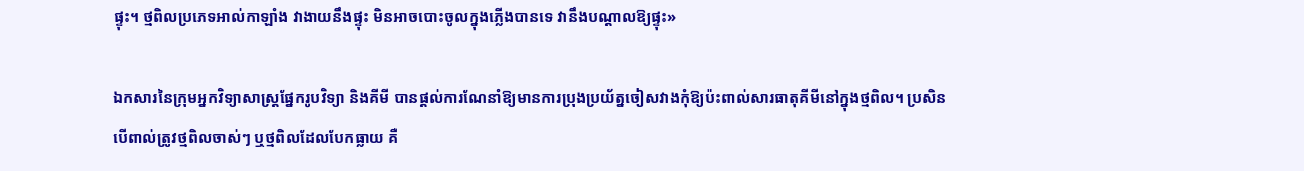ផ្ទុះ។ ថ្មពិលប្រភេទអាល់កាឡាំង វាងាយនឹងផ្ទុះ មិនអាចបោះចូលក្នុងភ្លើងបានទេ វានឹងបណ្ដាលឱ្យផ្ទុះ»

ឯកសារនៃក្រុមអ្នកវិទ្យាសាស្ត្រផ្នែករូបវិទ្យា និងគីមី បានផ្ដល់ការណែនាំឱ្យមានការប្រុងប្រយ័ត្នចៀសវាងកុំឱ្យប៉ះពាល់សារធាតុគីមីនៅក្នុងថ្មពិល។ ប្រសិនបើពាល់ត្រូវថ្មពិលចាស់ៗ ឬថ្មពិលដែលបែកធ្លាយ គឺ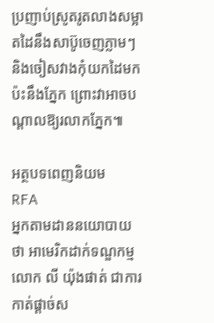ប្រញាប់ស្រូតរូតលាងសម្អាតដៃនឹងសាប៊ូចេញភ្លាមៗ និងចៀសវាងកុំយកដៃមកប៉ះនឹងភ្នែក ព្រោះវាអាចបណ្ដាលឱ្យរលាកភ្នែក៕

អត្ថបទពេញនិយម
RFA
អ្នកតាមដាននយោបាយថា អាមេរិកដាក់ទណ្ឌកម្ម លោក លី យ៉ុងផាត់ ជាការកាត់ផ្ដាច់ស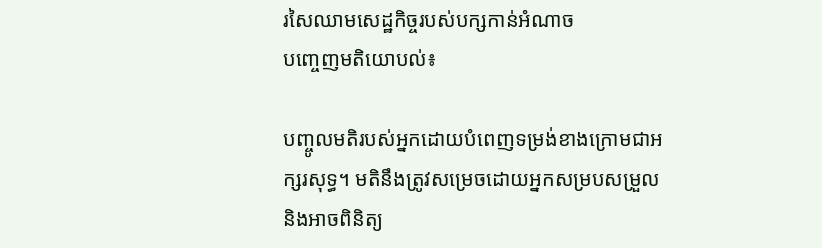រសៃឈាមសេដ្ឋកិច្ចរបស់បក្សកាន់អំណាច
បញ្ចេញមតិយោបល់៖

បញ្ចូលមតិរបស់អ្នកដោយបំពេញទម្រង់ខាងក្រោមជាអក្សរសុទ្ធ។ មតិនឹងត្រូវសម្រេចដោយអ្នកសម្របសម្រួល និងអាចពិនិត្យ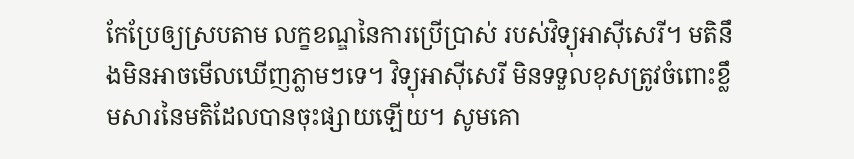កែប្រែឲ្យស្របតាម លក្ខខណ្ឌនៃការប្រើប្រាស់ របស់វិទ្យុអាស៊ីសេរី។ មតិនឹងមិនអាចមើលឃើញភ្លាមៗទេ។ វិទ្យុអាស៊ីសេរី មិនទទួលខុសត្រូវចំពោះខ្លឹមសារនៃមតិដែលបានចុះផ្សាយឡើយ។ សូមគោ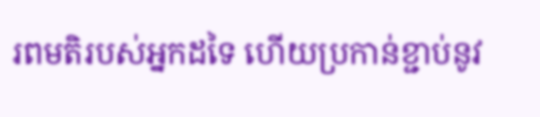រពមតិរបស់អ្នកដទៃ ហើយប្រកាន់ខ្ជាប់នូវ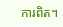ការពិត។